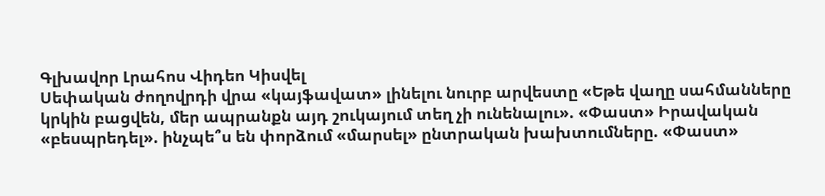Գլխավոր Լրահոս Վիդեո Կիսվել
Սեփական ժողովրդի վրա «կայֆավատ» լինելու նուրբ արվեստը «Եթե վաղը սահմանները կրկին բացվեն, մեր ապրանքն այդ շուկայում տեղ չի ունենալու». «Փաստ» Իրավական «բեսպրեդել». ինչպե՞ս են փորձում «մարսել» ընտրական խախտումները. «Փաստ»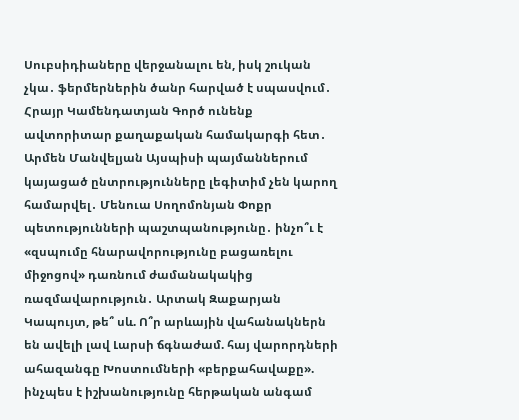Սուբսիդիաները վերջանալու են, իսկ շուկան չկա․ ֆերմերներին ծանր հարված է սպասվում․ Հրայր Կամենդատյան Գործ ունենք ավտորիտար քաղաքական համակարգի հետ․ Արմեն Մանվելյան Այսպիսի պայմաններում կայացած ընտրությունները լեգիտիմ չեն կարող համարվել․ Մենուա Սողոմոնյան Փոքր պետությունների պաշտպանությունը․ ինչո՞ւ է «զսպումը հնարավորությունը բացառելու միջոցով» դառնում ժամանակակից ռազմավարություն․ Արտակ Զաքարյան Կապույտ, թե՞ սև. Ո՞ր արևային վահանակներն են ավելի լավ Լարսի ճգնաժամ. հայ վարորդների ահազանգը Խոստումների «բերքահավաքը». ինչպես է իշխանությունը հերթական անգամ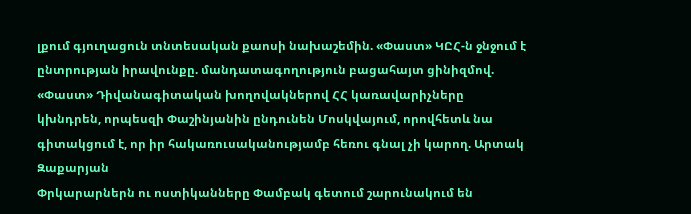լքում գյուղացուն տնտեսական քաոսի նախաշեմին. «Փաստ» ԿԸՀ-ն ջնջում է ընտրության իրավունքը. մանդատագողություն բացահայտ ցինիզմով. «Փաստ» Դիվանագիտական խողովակներով ՀՀ կառավարիչները կխնդրեն, որպեսզի Փաշինյանին ընդունեն Մոսկվայում, որովհետև նա գիտակցում է, որ իր հակառուսականությամբ հեռու գնալ չի կարող. Արտակ Զաքարյան
Փրկարարներն ու ոստիկանները Փամբակ գետում շարունակում են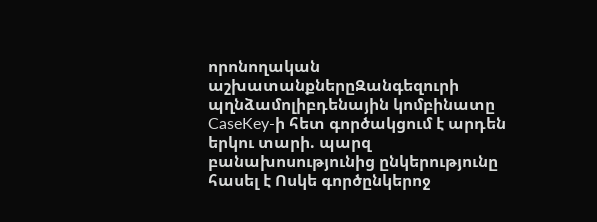որոնողական աշխատանքներըԶանգեզուրի պղնձամոլիբդենային կոմբինատը CaseKey-ի հետ գործակցում է արդեն երկու տարի. պարզ բանախոսությունից ընկերությունը հասել է Ոսկե գործընկերոջ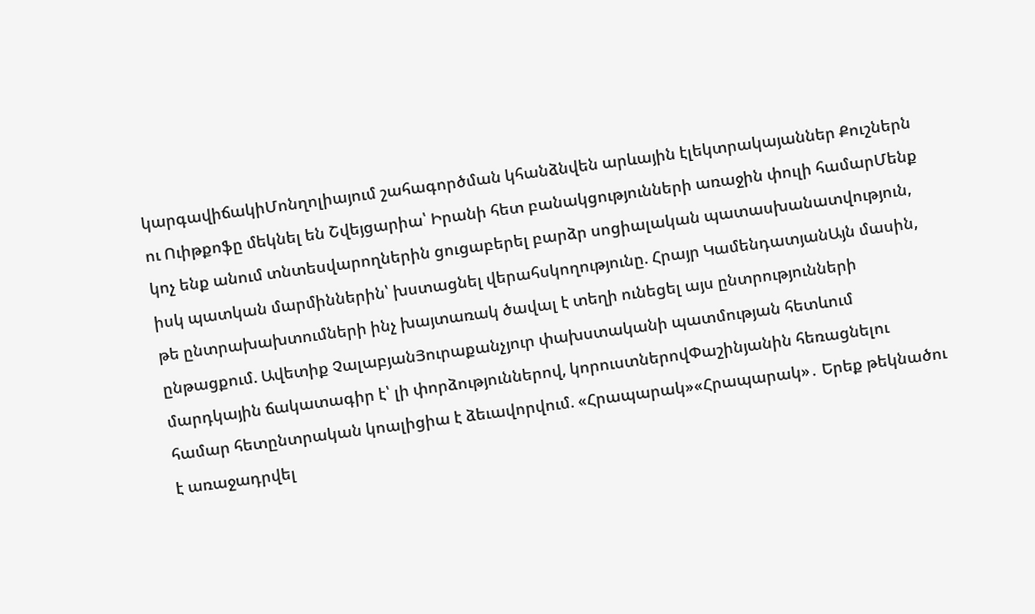կարգավիճակիՄոնղոլիայում շահագործման կհանձնվեն արևային էլեկտրակայաններ Քուշներն ու Ուիթքոֆը մեկնել են Շվեյցարիա՝ Իրանի հետ բանակցությունների առաջին փուլի համարՄենք կոչ ենք անում տնտեսվարողներին ցուցաբերել բարձր սոցիալական պատասխանատվություն, իսկ պատկան մարմիններին՝ խստացնել վերահսկողությունը. Հրայր ԿամենդատյանԱյն մասին, թե ընտրախախտումների ինչ խայտառակ ծավալ է տեղի ունեցել այս ընտրությունների ընթացքում. Ավետիք ՉալաբյանՅուրաքանչյուր փախստականի պատմության հետևում մարդկային ճակատագիր է՝ լի փորձություններով, կորուստներովՓաշինյանին հեռացնելու համար հետընտրական կոալիցիա է ձեւավորվում. «Հրապարակ»«Հրապարակ»․ Երեք թեկնածու է առաջադրվել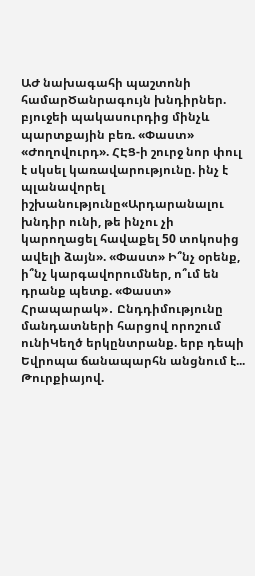ԱԺ նախագահի պաշտոնի համարԾանրագույն խնդիրներ. բյուջեի պակասուրդից մինչև պարտքային բեռ. «Փաստ» «Ժողովուրդ». ՀԷՑ-ի շուրջ նոր փուլ է սկսել կառավարությունը. ինչ է պլանավորել իշխանությունը«Արդարանալու խնդիր ունի, թե ինչու չի կարողացել հավաքել 50 տոկոսից ավելի ձայն». «Փաստ» Ի՞նչ օրենք, ի՞նչ կարգավորումներ, ո՞ւմ են դրանք պետք. «Փաստ» Հրապարակ»․ Ընդդիմությունը մանդատների հարցով որոշում ունիԿեղծ երկընտրանք. երբ դեպի Եվրոպա ճանապարհն անցնում է... Թուրքիայով.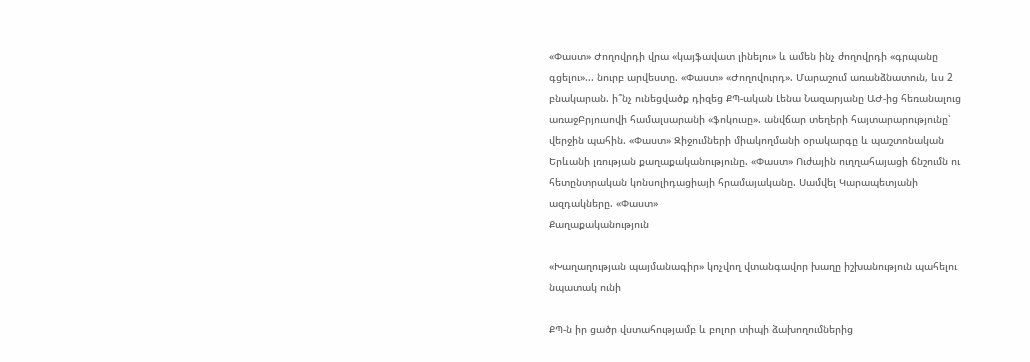«Փաստ» Ժողովրդի վրա «կայֆավատ լինելու» և ամեն ինչ ժողովրդի «գրպանը գցելու»... նուրբ արվեստը. «Փաստ» «Ժողովուրդ». Մարաշում առանձնատուն, ևս 2 բնակարան. ի՞նչ ունեցվածք դիզեց ՔՊ-ական Լենա Նազարյանը ԱԺ-ից հեռանալուց առաջԲրյուսովի համալսարանի «ֆոկուսը». անվճար տեղերի հայտարարությունը՝ վերջին պահին. «Փաստ» Զիջումների միակողմանի օրակարգը և պաշտոնական Երևանի լռության քաղաքականությունը. «Փաստ» Ուժային ուղղահայացի ճնշումն ու հետընտրական կոնսոլիդացիայի հրամայականը. Սամվել Կարապետյանի ազդակները. «Փաստ»
Քաղաքականություն

«Խաղաղության պայմանագիր» կոչվող վտանգավոր խաղը իշխանություն պահելու նպատակ ունի

ՔՊ-ն իր ցածր վստահությամբ և բոլոր տիպի ձախողումներից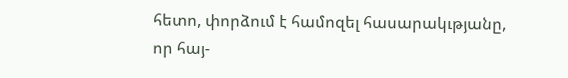հետո, փորձում է համոզել հասարակւթյանը, որ հայ-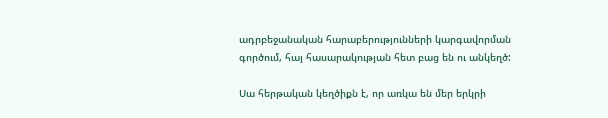ադրբեջանական հարաբերությունների կարգավորման գործում, հայ հասարակության հետ բաց են ու անկեղծ:

Սա հերթական կեղծիքն է, որ առկա են մեր երկրի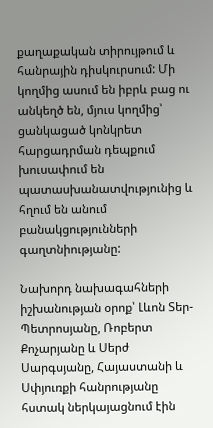քաղաքական տիրույթում և հանրային դիսկուրսում: Մի կողմից ասում են իբրև բաց ու անկեղծ են, մյուս կողմից՝ ցանկացած կոնկրետ հարցադրման դեպքում խուսափում են պատասխանատվությունից և հղում են անում բանակցությունների գաղտնիությանը:

Նախորդ նախագահների իշխանության օրոք՝ Լևոն Տեր-Պետրոսյանը, Ռոբերտ Քոչարյանը և Սերժ Սարգսյանը, Հայաստանի և Սփյուռքի հանրությանը հստակ ներկայացնում էին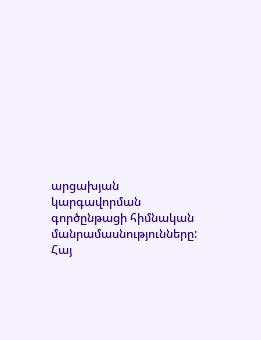արցախյան կարգավորման գործընթացի հիմնական մանրամասնությունները: Հայ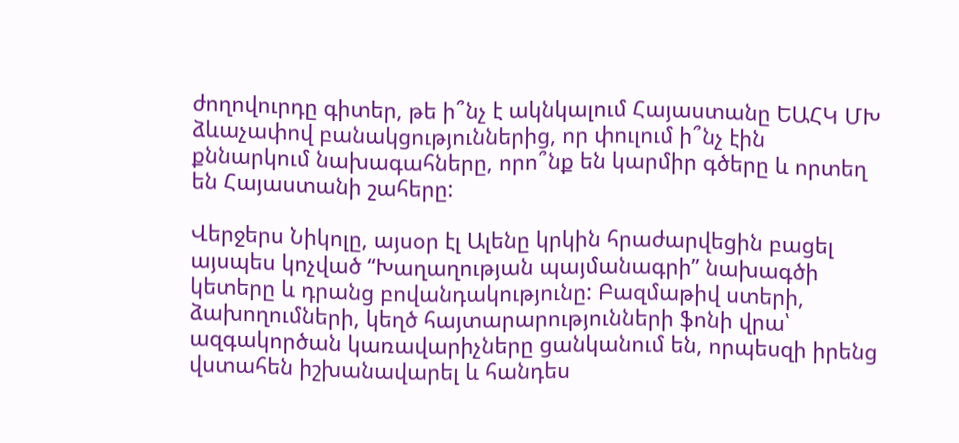ժողովուրդը գիտեր, թե ի՞նչ է ակնկալում Հայաստանը ԵԱՀԿ ՄԽ ձևաչափով բանակցություններից, որ փուլում ի՞նչ էին քննարկում նախագահները, որո՞նք են կարմիր գծերը և որտեղ են Հայաստանի շահերը:

Վերջերս Նիկոլը, այսօր էլ Ալենը կրկին հրաժարվեցին բացել այսպես կոչված “Խաղաղության պայմանագրի” նախագծի կետերը և դրանց բովանդակությունը: Բազմաթիվ ստերի, ձախողումների, կեղծ հայտարարությունների ֆոնի վրա՝ ազգակործան կառավարիչները ցանկանում են, որպեսզի իրենց վստահեն իշխանավարել և հանդես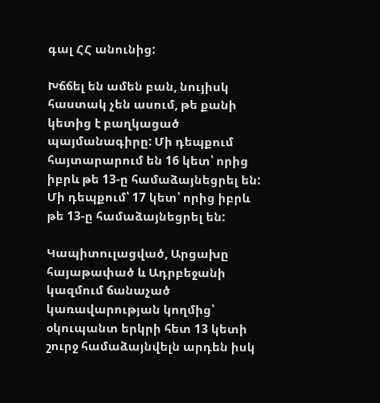գալ ՀՀ անունից:

Խճճել են ամեն բան, նույիսկ հաստակ չեն ասում, թե քանի կետից է բաղկացած պայմանագիրը: Մի դեպքում հայտարարում են 16 կետ՝ որից իբրև թե 13-ը համաձայնեցրել են: Մի դեպքում՝ 17 կետ՝ որից իբրև թե 13-ը համաձայնեցրել են:

Կապիտուլացված, Արցախը հայաթափած և Ադրբեջանի կազմում ճանաչած կառավարության կողմից՝ օկուպանտ երկրի հետ 13 կետի շուրջ համաձայնվելն արդեն իսկ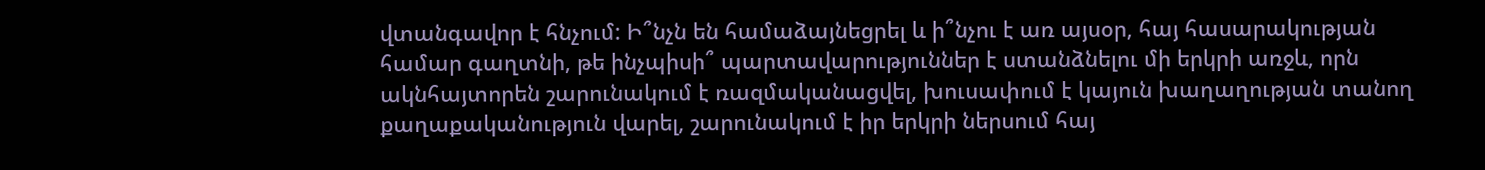վտանգավոր է հնչում: Ի՞նչն են համաձայնեցրել և ի՞նչու է առ այսօր, հայ հասարակության համար գաղտնի, թե ինչպիսի՞ պարտավարություններ է ստանձնելու մի երկրի առջև, որն ակնհայտորեն շարունակում է ռազմականացվել, խուսափում է կայուն խաղաղության տանող քաղաքականություն վարել, շարունակում է իր երկրի ներսում հայ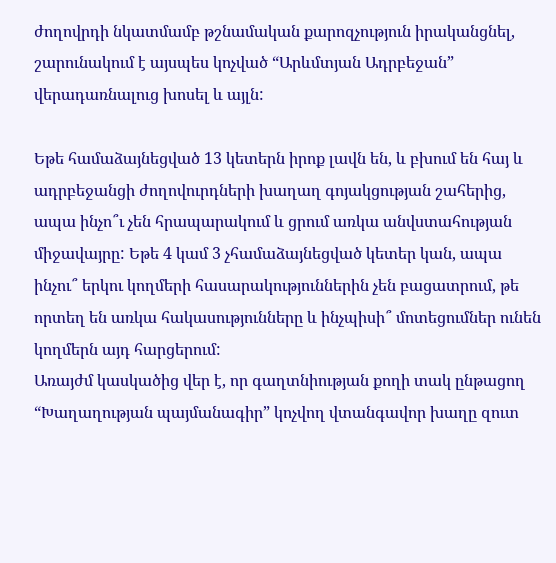ժողովրդի նկատմամբ թշնամական քարոզչություն իրականցնել, շարունակում է այսպես կոչված “Արևմտյան Ադրբեջան” վերադառնալուց խոսել և այլն:

Եթե համաձայնեցված 13 կետերն իրոք լավն են, և բխում են հայ և ադրբեջանցի ժողովուրդների խաղաղ գոյակցության շահերից, ապա ինչո՞ւ չեն հրապարակում և ցրում առկա անվստահության միջավայրը: Եթե 4 կամ 3 չհամաձայնեցված կետեր կան, ապա ինչու՞ երկու կողմերի հասարակություններին չեն բացատրում, թե որտեղ են առկա հակասությունները և ինչպիսի՞ մոտեցումներ ունեն կողմերն այդ հարցերում:
Առայժմ կասկածից վեր է, որ գաղտնիության քողի տակ ընթացող “Խաղաղության պայմանագիր” կոչվող վտանգավոր խաղը զուտ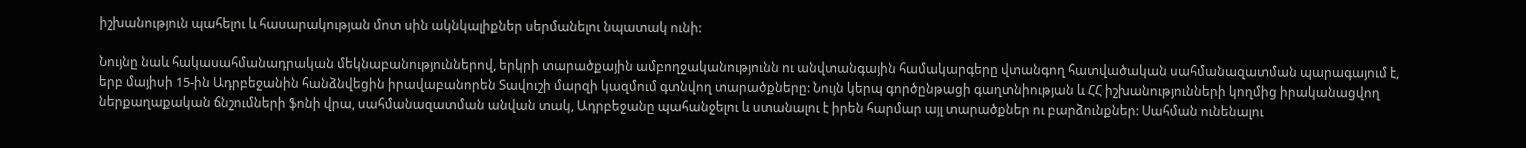իշխանություն պահելու և հասարակության մոտ սին ակնկալիքներ սերմանելու նպատակ ունի:

Նույնը նաև հակասահմանադրական մեկնաբանություններով, երկրի տարածքային ամբողջականությունն ու անվտանգային համակարգերը վտանգող հատվածական սահմանազատման պարագայում է, երբ մայիսի 15-ին Ադրբեջանին հանձնվեցին իրավաբանորեն Տավուշի մարզի կազմում գտնվող տարածքները: Նույն կերպ գործընթացի գաղտնիության և ՀՀ իշխանությունների կողմից իրականացվող ներքաղաքական ճնշումների ֆոնի վրա, սահմանազատման անվան տակ, Ադրբեջանը պահանջելու և ստանալու է իրեն հարմար այլ տարածքներ ու բարձունքներ: Սահման ունենալու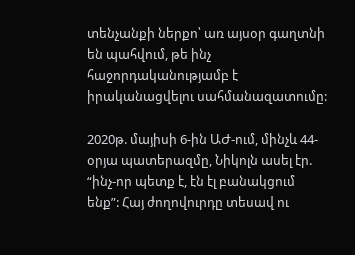տենչանքի ներքո՝ առ այսօր գաղտնի են պահվում, թե ինչ հաջորդականությամբ է իրականացվելու սահմանազատումը:

2020թ. մայիսի 6-ին ԱԺ-ում, մինչև 44-օրյա պատերազմը, Նիկոլն ասել էր. “ինչ-որ պետք է, էն էլ բանակցում ենք”: Հայ ժողովուրդը տեսավ ու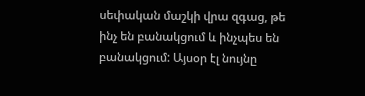սեփական մաշկի վրա զգաց, թե ինչ են բանակցում և ինչպես են բանակցում: Այսօր էլ նույնը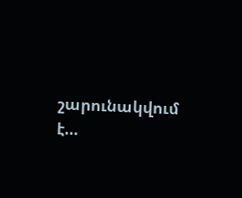շարունակվում է…